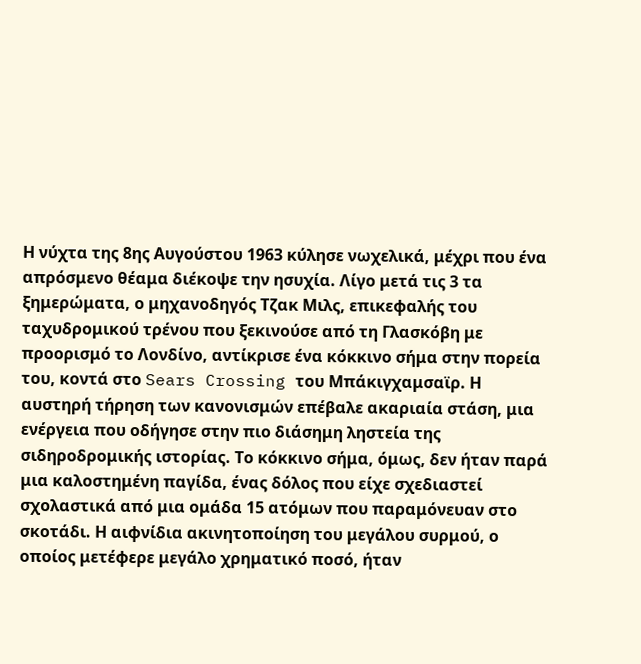Η νύχτα της 8ης Αυγούστου 1963 κύλησε νωχελικά, μέχρι που ένα απρόσμενο θέαμα διέκοψε την ησυχία. Λίγο μετά τις 3 τα ξημερώματα, ο μηχανοδηγός Τζακ Μιλς, επικεφαλής του ταχυδρομικού τρένου που ξεκινούσε από τη Γλασκόβη με προορισμό το Λονδίνο, αντίκρισε ένα κόκκινο σήμα στην πορεία του, κοντά στο Sears Crossing του Μπάκιγχαμσαϊρ. Η αυστηρή τήρηση των κανονισμών επέβαλε ακαριαία στάση, μια ενέργεια που οδήγησε στην πιο διάσημη ληστεία της σιδηροδρομικής ιστορίας. Το κόκκινο σήμα, όμως, δεν ήταν παρά μια καλοστημένη παγίδα, ένας δόλος που είχε σχεδιαστεί σχολαστικά από μια ομάδα 15 ατόμων που παραμόνευαν στο σκοτάδι. Η αιφνίδια ακινητοποίηση του μεγάλου συρμού, ο οποίος μετέφερε μεγάλο χρηματικό ποσό, ήταν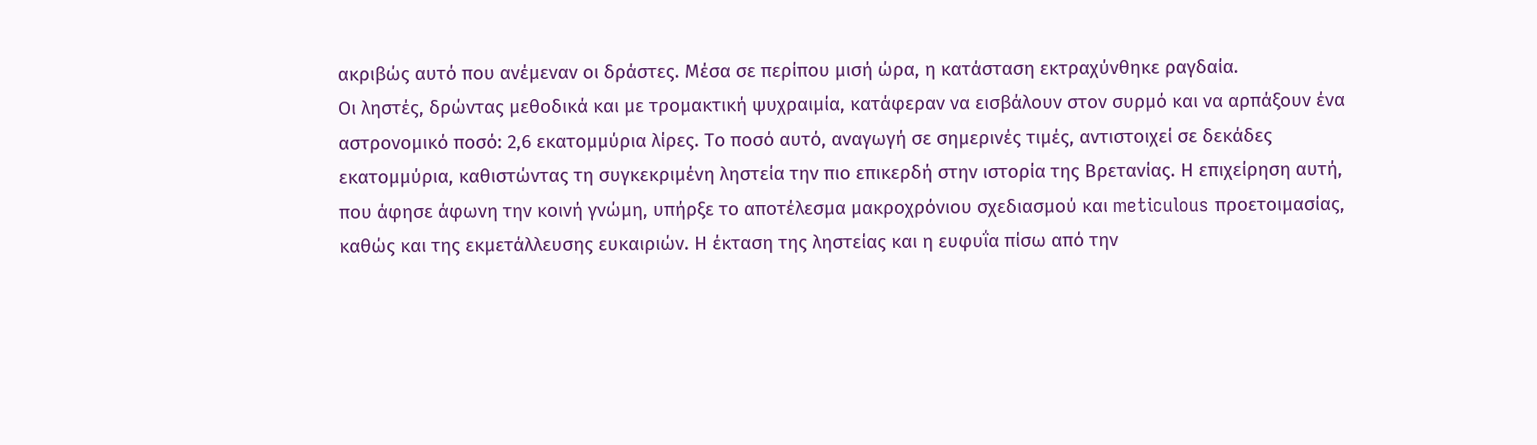ακριβώς αυτό που ανέμεναν οι δράστες. Μέσα σε περίπου μισή ώρα, η κατάσταση εκτραχύνθηκε ραγδαία.
Οι ληστές, δρώντας μεθοδικά και με τρομακτική ψυχραιμία, κατάφεραν να εισβάλουν στον συρμό και να αρπάξουν ένα αστρονομικό ποσό: 2,6 εκατομμύρια λίρες. Το ποσό αυτό, αναγωγή σε σημερινές τιμές, αντιστοιχεί σε δεκάδες εκατομμύρια, καθιστώντας τη συγκεκριμένη ληστεία την πιο επικερδή στην ιστορία της Βρετανίας. Η επιχείρηση αυτή, που άφησε άφωνη την κοινή γνώμη, υπήρξε το αποτέλεσμα μακροχρόνιου σχεδιασμού και meticulous προετοιμασίας, καθώς και της εκμετάλλευσης ευκαιριών. Η έκταση της ληστείας και η ευφυΐα πίσω από την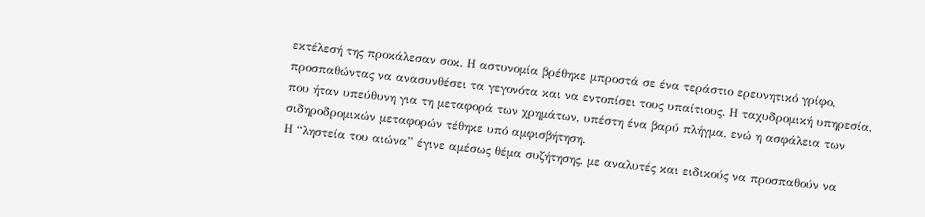εκτέλεσή της προκάλεσαν σοκ. Η αστυνομία βρέθηκε μπροστά σε ένα τεράστιο ερευνητικό γρίφο, προσπαθώντας να ανασυνθέσει τα γεγονότα και να εντοπίσει τους υπαίτιους. Η ταχυδρομική υπηρεσία, που ήταν υπεύθυνη για τη μεταφορά των χρημάτων, υπέστη ένα βαρύ πλήγμα, ενώ η ασφάλεια των σιδηροδρομικών μεταφορών τέθηκε υπό αμφισβήτηση.
Η “ληστεία του αιώνα” έγινε αμέσως θέμα συζήτησης, με αναλυτές και ειδικούς να προσπαθούν να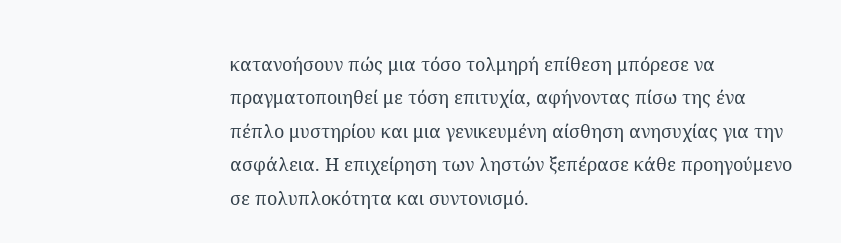κατανοήσουν πώς μια τόσο τολμηρή επίθεση μπόρεσε να πραγματοποιηθεί με τόση επιτυχία, αφήνοντας πίσω της ένα πέπλο μυστηρίου και μια γενικευμένη αίσθηση ανησυχίας για την ασφάλεια. Η επιχείρηση των ληστών ξεπέρασε κάθε προηγούμενο σε πολυπλοκότητα και συντονισμό.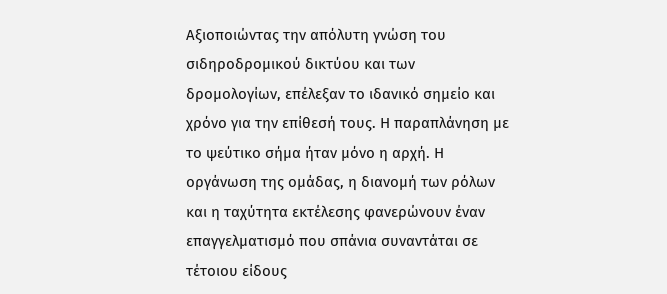Αξιοποιώντας την απόλυτη γνώση του σιδηροδρομικού δικτύου και των δρομολογίων, επέλεξαν το ιδανικό σημείο και χρόνο για την επίθεσή τους. Η παραπλάνηση με το ψεύτικο σήμα ήταν μόνο η αρχή. Η οργάνωση της ομάδας, η διανομή των ρόλων και η ταχύτητα εκτέλεσης φανερώνουν έναν επαγγελματισμό που σπάνια συναντάται σε τέτοιου είδους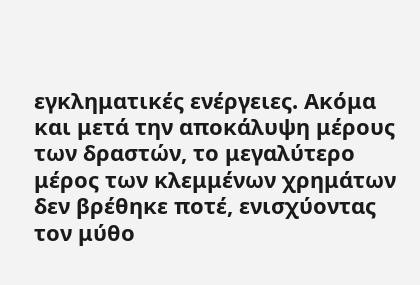εγκληματικές ενέργειες. Ακόμα και μετά την αποκάλυψη μέρους των δραστών, το μεγαλύτερο μέρος των κλεμμένων χρημάτων δεν βρέθηκε ποτέ, ενισχύοντας τον μύθο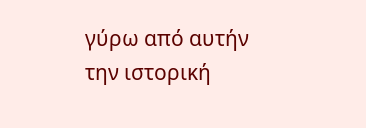γύρω από αυτήν την ιστορική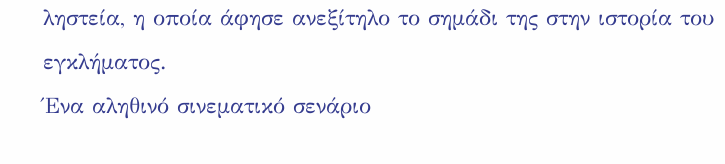ληστεία, η οποία άφησε ανεξίτηλο το σημάδι της στην ιστορία του εγκλήματος.
Ένα αληθινό σινεματικό σενάριο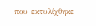που εκτυλίχθηκε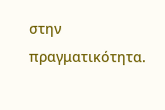στην πραγματικότητα.